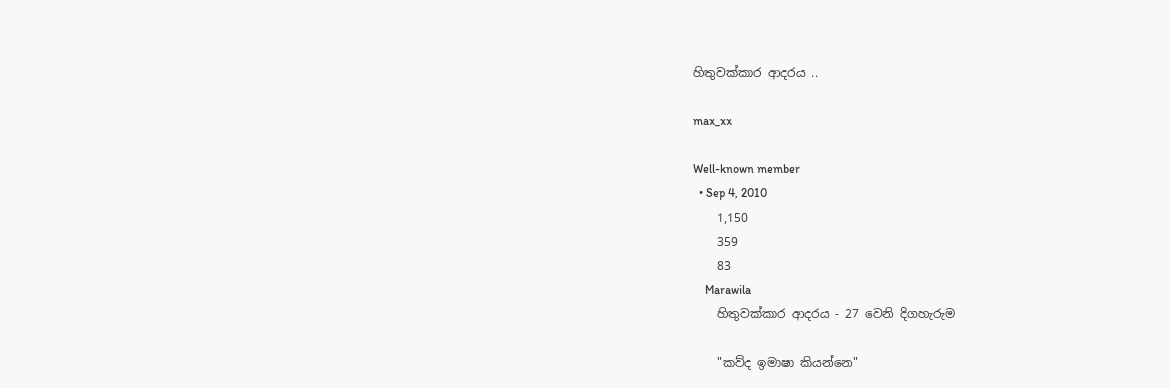හිතුවක්කාර ආදරය ..

max_xx

Well-known member
  • Sep 4, 2010
    1,150
    359
    83
    Marawila
    හිතුවක්කාර ආදරය - 27 වෙනි දිගහැරුම

    "කව්ද ඉමාෂා කියන්නෙ"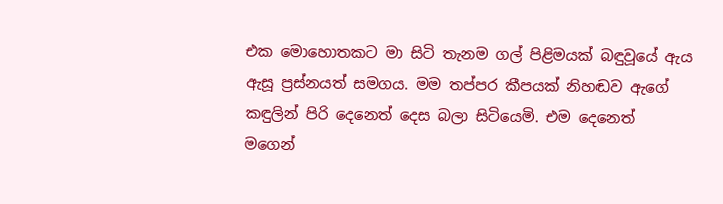එක මොහොතකට මා සිටි තැනම ගල් පිළිමයක් බඳුවූයේ ඇය ඇසූ ප්‍රස්නයත් සමගය. මම තප්පර කීපයක් නිහඬව ඇගේ කඳුලින් පිරි දෙනෙත් දෙස බලා සිටියෙමි. එම දෙනෙත් මගෙන්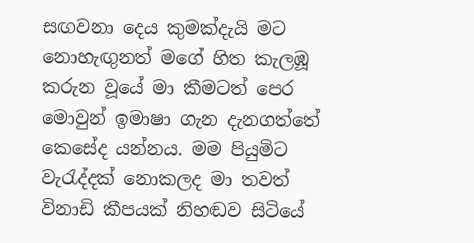සඟවනා දෙය කුමක්දැයි මට නොහැඟුනත් මගේ හිත කැලඹූ කරුන වූයේ මා කීමටත් පෙර මොවුන් ඉමාෂා ගැන දැනගත්තේ කෙසේද යන්නය. මම පියුමිට වැරැද්දක් නොකලද මා තවත් විනාඩි කීපයක් නිහඬව සිටියේ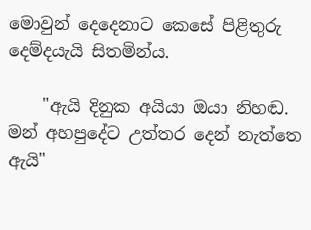මොවුන් දෙදෙනාට කෙසේ පිළිතුරු දෙම්දයැයි සිතමින්ය.

    "ඇයි දිනුක අයියා ඔයා නිහඬ. මන් අහපුදේට උත්තර දෙන් නැත්තෙ ඇයි"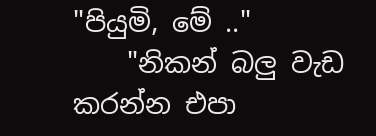"පියුමි, මේ .."
    "නිකන් බලු වැඩ කරන්න එපා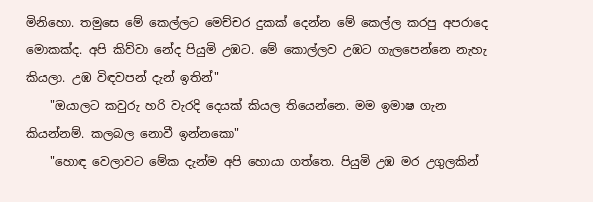මිනිහො. තමුසෙ මේ කෙල්ලට මෙච්චර දුකක් දෙන්න මේ කෙල්ල කරපු අපරාදෙ මොකක්ද. අපි කිව්වා නේද පියුමි උඹට. මේ කොල්ලව උඹට ගැලපෙන්නෙ නැහැ කියලා. උඹ විඳවපන් දැන් ඉතින්"
    "ඔයාලට කවුරු හරි වැරදි දෙයක් කියල තියෙන්නෙ. මම ඉමාෂ ගැන කියන්නම්. කලබල නොවී ඉන්නකො"
    "හොඳ වෙලාවට මේක දැන්ම අපි හොයා ගත්තෙ. පියුමි උඹ මර උගුලකින්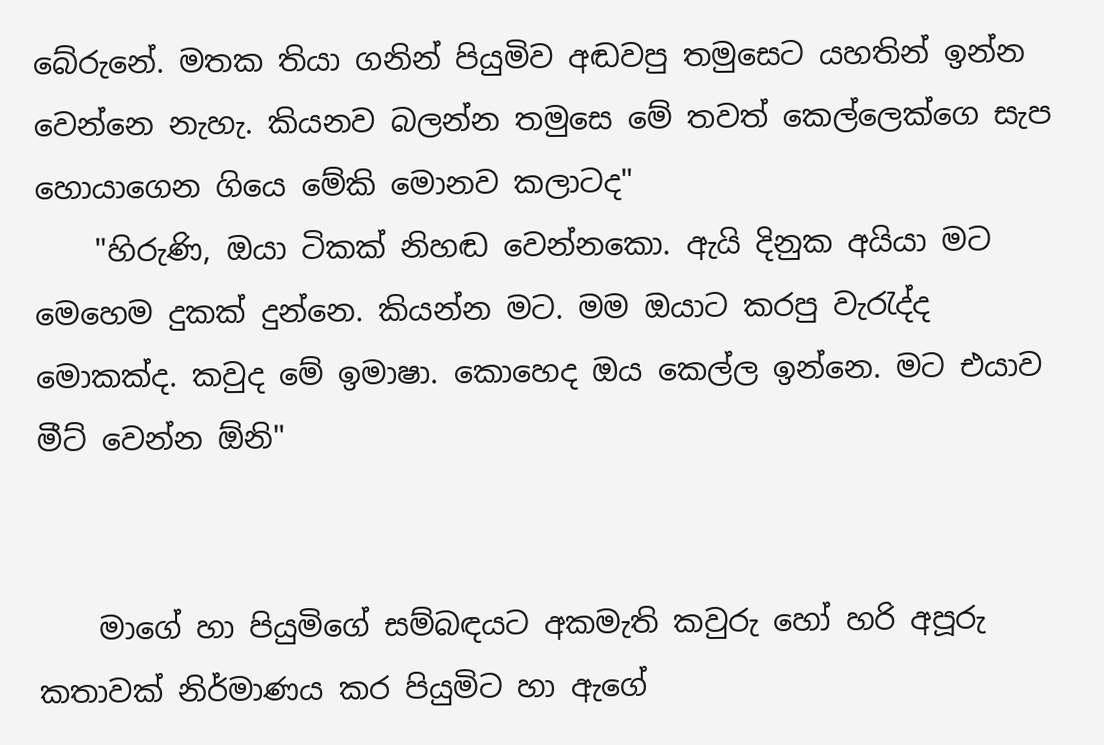බේරුනේ. මතක තියා ගනින් පියුමිව අඬවපු තමුසෙට යහතින් ඉන්න වෙන්නෙ නැහැ. කියනව බලන්න තමුසෙ මේ තවත් කෙල්ලෙක්ගෙ සැප හොයාගෙන ගියෙ මේකි මොනව කලාටද"
    "හිරුණි, ඔයා ටිකක් නිහඬ වෙන්නකො. ඇයි දිනුක අයියා මට මෙහෙම දුකක් දුන්නෙ. කියන්න මට. මම ඔයාට කරපු වැරැද්ද මොකක්ද. කවුද මේ ඉමාෂා. කොහෙද ඔය කෙල්ල ඉන්නෙ. මට එයාව මීට් වෙන්න ඕනි"


    මාගේ හා පියුමිගේ සම්බඳයට අකමැති කවුරු හෝ හරි අපූරු කතාවක් නිර්මාණය කර පියුමිට හා ඇගේ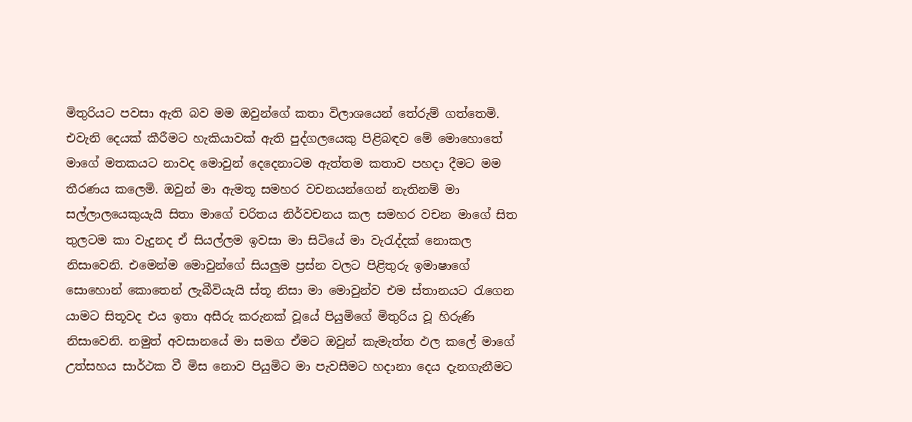මිතුරියට පවසා ඇති බව මම ඔවුන්ගේ කතා විලාශයෙන් තේරුම් ගත්තෙමි. එවැනි දෙයක් කීරීමට හැකියාවක් ඇති පුද්ගලයෙකු පිළිබඳව මේ මොහොතේ මාගේ මතකයට නාවද මොවුන් දෙදෙනාටම ඇත්තම කතාව පහදා දීමට මම තීරණය කලෙමි. ඔවුන් මා ඇමතූ සමහර වචනයන්ගෙන් නැතිනම් මා සල්ලාලයෙකුයැයි සිතා මාගේ චරිතය නිර්වචනය කල සමහර වචන මාගේ සිත තුලටම කා වැදුනද ඒ සියල්ලම ඉවසා මා සිටියේ මා වැරැද්දක් නොකල නිසාවෙනි. එමෙන්ම මොවුන්ගේ සියලුම ප්‍රස්න වලට පිළිතුරු ඉමාෂාගේ සොහොන් කොතෙන් ලැබීවියැයි ස්තූ නිසා මා මොවුන්ව එම ස්තානයට රැගෙන යාමට සිතූවද එය ඉතා අසීරු කරුනක් වූයේ පියුමිගේ මිතුරිය වූ හිරුණි නිසාවෙනි. නමුත් අවසානයේ මා සමග ඒමට ඔවුන් කැමැත්ත ඵල කලේ මාගේ උත්සහය සාර්ථක වී මිස නොව පියුමිට මා පැවසීමට හදානා දෙය දැනගැනීමට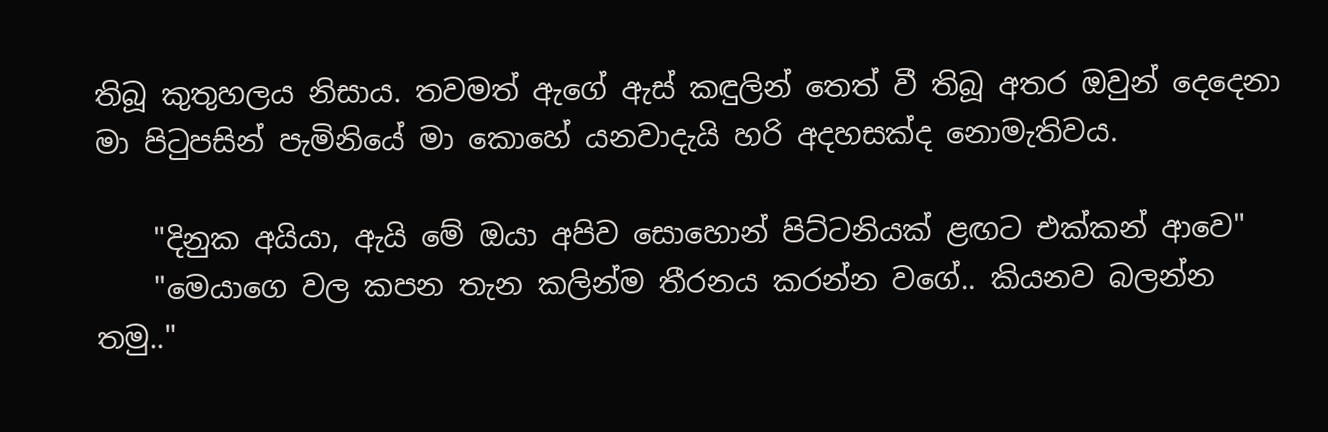තිබූ කුතුහලය නිසාය. තවමත් ඇගේ ඇස් කඳුලින් තෙත් වී තිබූ අතර ඔවුන් දෙදෙනා මා පිටුපසින් පැමිනියේ මා කොහේ යනවාදැයි හරි අදහසක්ද නොමැතිවය.

    "දිනුක අයියා, ඇයි මේ ඔයා අපිව සොහොන් පිට්ටනියක් ළඟට එක්කන් ආවෙ"
    "මෙයාගෙ වල කපන තැන කලින්ම තීරනය කරන්න වගේ.. කියනව බලන්න තමු.."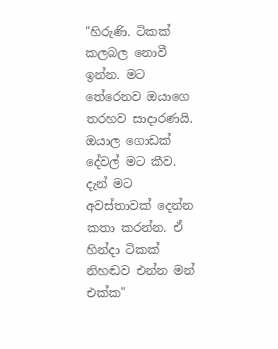"හිරුණි. ටිකක් කලබල නොවී ඉන්න. මට තේරෙනව ඔයාගෙ තරහව සාදාරණයි. ඔයාල ගොඩක් දේවල් මට කීව. දැන් මට අවස්තාවක් දෙන්න කතා කරන්න. ඒ හින්දා ටිකක් නිහඬව එන්න මන් එක්ක"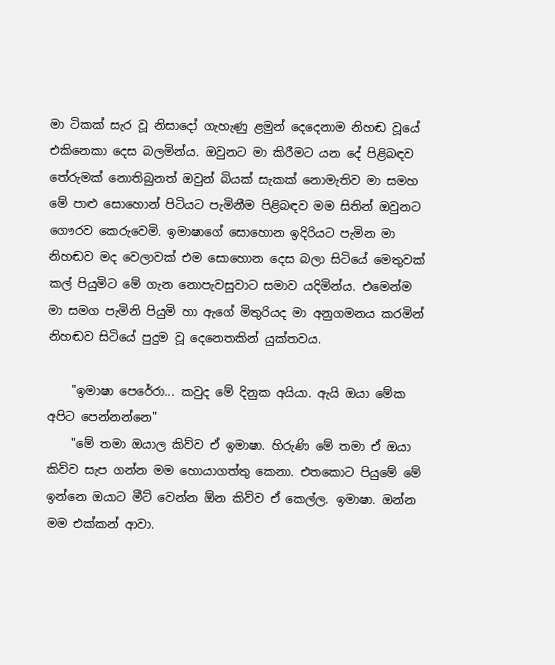මා ටිකක් සැර වූ නිසාදෝ ගැහැණු ළමුන් දෙදෙනාම නිහඬ වූයේ එකිනෙකා දෙස බලමින්ය. ඔවුනට මා කිරීමට යන දේ පිළිබඳව තේරුමක් නොතිබුනත් ඔවුන් බියක් සැකක් නොමැතිව මා සමහ මේ පාළු සොහොන් පිටියට පැමිනීම පිළිබඳව මම සිතින් ඔවුනට ගෞරව කෙරුවෙමි. ඉමාෂාගේ සොහොන ඉදිරියට පැමින මා නිහඬව මද වෙලාවක් එම සොහොන දෙස බලා සිටියේ මෙතුවක් කල් පියුමිට මේ ගැන නොපැවසුවාට සමාව යදිමින්ය. එමෙන්ම මා සමග පැමිනි පියුමි හා ඇගේ මිතුරියද මා අනුගමනය කරමින් නිහඬව සිටියේ පුදුම වූ දෙනෙතකින් යුක්තවය.

    "ඉමාෂා පෙරේරා... කවුද මේ දිනුක අයියා. ඇයි ඔයා මේක අපිට පෙන්නන්නෙ"
    "මේ තමා ඔයාල කිව්ව ඒ ඉමාෂා. හිරුණි මේ තමා ඒ ඔයා කිව්ව සැප ගන්න මම හොයාගත්තු කෙනා. එතකොට පියුමේ මේ ඉන්නෙ ඔයාට මීට් වෙන්න ඕන කිව්ව ඒ කෙල්ල. ඉමාෂා. ඔන්න මම එක්කන් ආවා.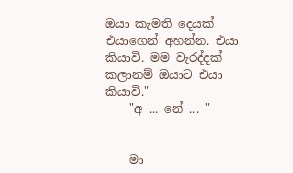ඔයා කැමති දෙයක් එයාගෙන් අහන්න. එයා කියාවි. මම වැරද්දක් කලානම් ඔයාට එයා කියාවි."
    "අ ... නේ ... "


    මා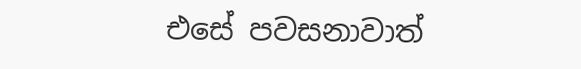එසේ පවසනාවාත්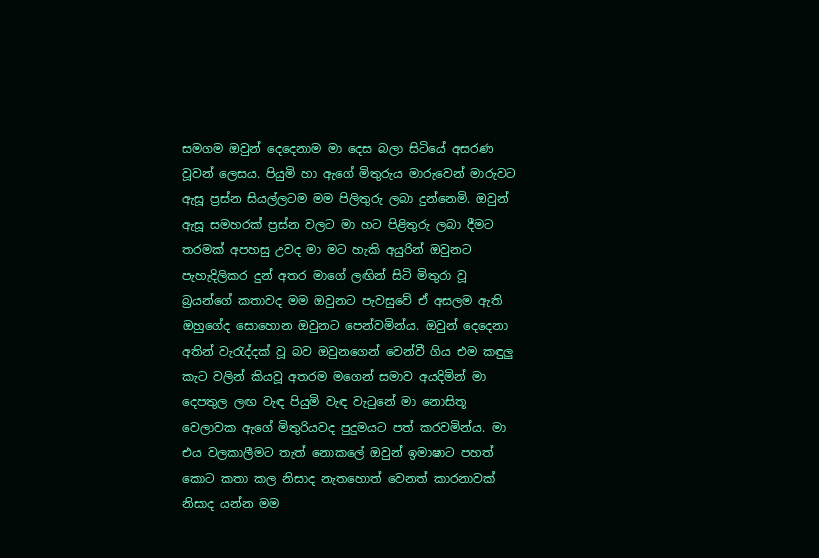සමගම ඔවුන් දෙදෙනාම මා දෙස බලා සිටියේ අසරණ වූවන් ලෙසය. පියුමි හා ඇගේ මිතුරුය මාරුවෙන් මාරුවට ඇසූ ප්‍රස්න සියල්ලටම මම පිලිතුරු ලබා දුන්නෙමි. ඔවුන් ඇසූ සමහරක් ප්‍රස්න වලට මා හට පිළිතුරු ලබා දීමට තරමක් අපහසු උවද මා මට හැකි අයුරින් ඔවුනට පැහැදිලිකර දුන් අතර මාගේ ලඟින් සිටි මිතුරා වූ බ්‍රයන්ගේ කතාවද මම ඔවුනට පැවසුවේ ඒ අසලම ඇති ඔහුගේද සොහොන ඔවුනට පෙන්වමින්ය. ඔවුන් දෙදෙනා අතින් වැරැද්දක් වූ බව ඔවුනගෙන් වෙන්වී ගිය එම කඳුලු කැට වලින් කියවූ අතරම මගෙන් සමාව අයදිමින් මා දෙපතුල ලඟ වැඳ පියුමි වැඳ වැටුනේ මා නොසිතූ වෙලාවක ඇගේ මිතුරියවද පුදුමයට පත් කරවමින්ය. මා එය වලකාලීමට තැත් නොකලේ ඔවුන් ඉමාෂාට පහත් කොට කතා කල නිසාද නැතහොත් වෙනත් කාරනාවක් නිසාද යන්න මම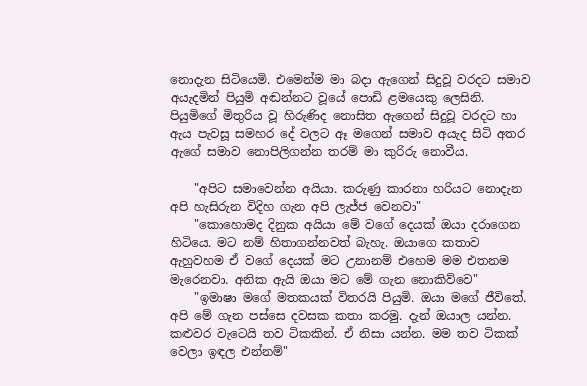නොදැන සිටියෙමි. එමෙන්ම මා බදා ඇගෙන් සිදුවූ වරදට සමාව අයැදමින් පියුමි අඬන්නට වූයේ පොඩි ළමයෙකු ලෙසිනි. පියුමිගේ මිතුරිය වූ හිරුණිද නොසිත ඇගෙන් සිදුවූ වරදට හා ඇය පැවසූ සමහර දේ වලට ඈ මගෙන් සමාව අයැද සිටි අතර ඇගේ සමාව නොපිලිගන්න තරම් මා කුරිරු නොවීය.

    "අපිට සමාවෙන්න අයියා. කරුණු කාරනා හරියට නොදැන අපි හැසිරුන විදිහ ගැන අපි ලැජ්ජ වෙනවා"
    "කොහොමද දිනුක අයියා මේ වගේ දෙයක් ඔයා දරාගෙන හිටියෙ. මට නම් හිතාගන්නවත් බැහැ. ඔයාගෙ කතාව ඇහුවහම ඒ වගේ දෙයක් මට උනානම් එහෙම මම එතනම මැරෙනවා. අනික ඇයි ඔයා මට මේ ගැන නොකිව්වෙ"
    "ඉමාෂා මගේ මතකයක් විතරයි පියුමි. ඔයා මගේ ජීවිතේ. අපි මේ ගැන පස්සෙ දවසක කතා කරමු. දැන් ඔයාල යන්න. කළුවර වැටෙයි තව ටිකකින්. ඒ නිසා යන්න. මම තව ටිකක් වෙලා ඉඳල එන්නම්"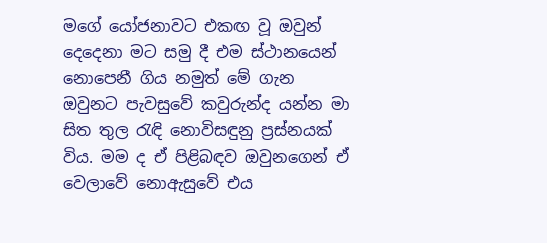මගේ යෝජනාවට එකඟ වූ ඔවුන් දෙදෙනා මට සමු දී එම ස්ථානයෙන් නොපෙනී ගිය නමුත් මේ ගැන ඔවුනට පැවසුවේ කවුරුන්ද යන්න මා සිත තුල රැඳි නොවිසඳුනු ප්‍රස්නයක් විය. මම ද ඒ පිළිබඳව ඔවුනගෙන් ඒ වෙලාවේ නොඇසුවේ එය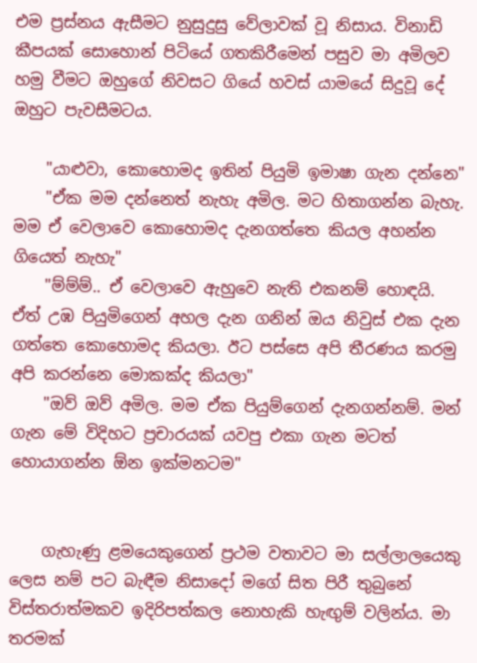එම ප්‍රස්නය ඇසීමට නුසුදුසු වේලාවක් වූ නිසාය. විනාඩි කීපයක් සොහොන් පිටියේ ගතකිරීමෙන් පසුව මා අමිලව හමු වීමට ඔහුගේ නිවසට ගියේ හවස් යාමයේ සිදුවූ දේ ඔහුට පැවසීමටය.

    "යාළුවා, කොහොමද ඉතින් පියුමි ඉමාෂා ගැන දන්නෙ"
    "ඒක මම දන්නෙත් නැහැ අමිල. මට හිතාගන්න බැහැ. මම ඒ වෙලාවෙ කොහොමද දැනගත්තෙ කියල අහන්න ගියෙත් නැහැ"
    "ම්ම්ම්.. ඒ වෙලාවෙ ඇහුවෙ නැති එකනම් හොඳයි. ඒත් උඹ පියුමිගෙන් අහල දැන ගනින් ඔය නිවුස් එක දැන ගත්තෙ කොහොමද කියලා. ඊට පස්සෙ අපි තීරණය කරමු අපි කරන්නෙ මොකක්ද කියලා"
    "ඔව් ඔව් අමිල. මම ඒක පියුම්ගෙන් දැනගන්නම්. මන් ගැන මේ විදිහට ප්‍රචාරයක් යවපු එකා ගැන මටත් හොයාගන්න ඕන ඉක්මනටම"


    ගැහැණු ළමයෙකුගෙන් ප්‍රථම වතාවට මා සල්ලාලයෙකු ලෙස නම් පට බැඳීම නිසාදෝ මගේ සිත පිරී තුබුනේ විස්තරාත්මකව ඉදිරිපත්කල නොහැකි හැඟුම් වලින්ය. මා තරමක්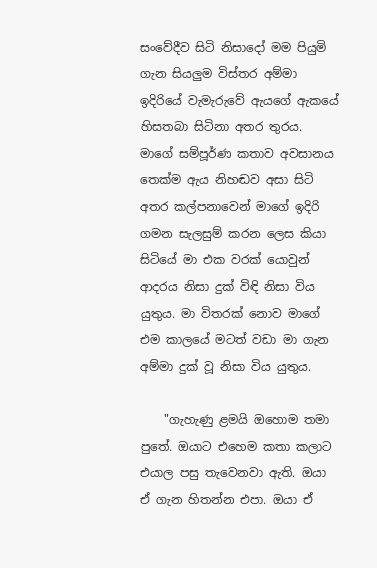සංවේදීව සිටි නිසාදෝ මම පියුමි ගැන සියලුම විස්තර අම්මා ඉදිරියේ වැමැරුවේ ඇයගේ ඇකයේ හිසතබා සිටිනා අතර තුරය. මාගේ සම්පූර්ණ කතාව අවසානය තෙක්ම ඇය නිහඬව අසා සිටි අතර කල්පනාවෙන් මාගේ ඉදිරි ගමන සැලසුම් කරන ලෙස කියා සිටියේ මා එක වරක් යොවුන් ආදරය නිසා දුක් විඳි නිසා විය යුතුය. මා විතරක් නොව මාගේ එම කාලයේ මටත් වඩා මා ගැන අම්මා දුක් වූ නිසා විය යුතුය.

    "ගැහැණු ළමයි ඔහොම තමා පුතේ. ඔයාට එහෙම කතා කලාට එයාල පසු තැවෙනවා ඇති. ඔයා ඒ ගැන හිතන්න එපා. ඔයා ඒ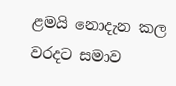ළමයි නොදැන කල වරදට සමාව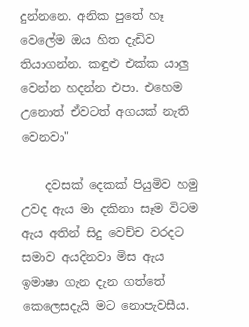දුන්නනෙ. අනික පුතේ හෑ වෙලේම ඔය හිත දැඩිව තියාගන්න. කඳුළු එක්ක යාලු වෙන්න හදන්න එපා. එහෙම උනොත් ඒවටත් අගයක් නැති වෙනවා"

    දවසක් දෙකක් පියුමිව හමු උවද ඇය මා දකිනා සෑම විටම ඇය අතින් සිදු වෙච්ච වරදට සමාව අයදිනවා මිස ඇය ඉමාෂා ගැන දැන ගත්තේ කෙලෙසදැයි මට නොපැවසීය.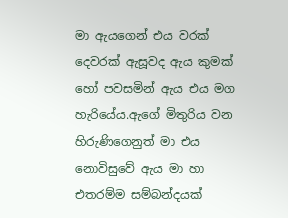මා ඇයගෙන් එය වරක් දෙවරක් ඇසූවද ඇය කුමක් හෝ පවසමින් ඇය එය මග හැරියේය.ඇගේ මිතුරිය වන හිරුණිගෙනුත් මා එය නොවිසුවේ ඇය මා හා එතරම්ම සම්බන්දයක්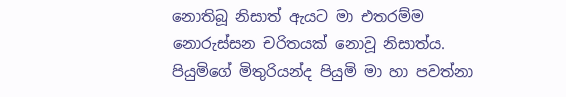නොතිබූ නිසාත් ඇයට මා එතරම්ම නොරුස්සන චරිතයක් නොවූ නිසාත්ය. පියුමිගේ මිතුරියන්ද පියුමි මා හා පවත්නා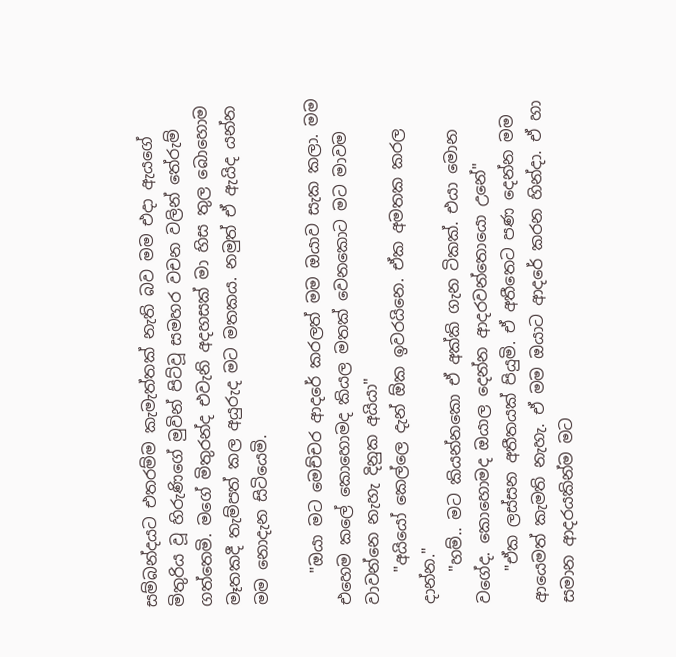සම්බන්දයට එතරම්ම කැමැත්තක් නැති බව මම එදා ඇයගේ මිතුරිය වූ හිරුණිගේ මුවින් පිට්වූ සමහර වචන වලින් තේරුම් ගත්තෙමි. මගේ මිතුරන්ද එවැනි අදහසක් මා හිස තුල බොහොම මෑතකදී තැම්පත් කල අයුරුද මට මතකය. නමුත් ඒ ඇයිද යන්න මම නොදැන සිටියෙමි.

    "ඔයා මට මෙච්චර ආදරේ කරලත් මම ඔයාව සැක කලා. මම එහෙම කලේ කොහොමද කියල මතක් වෙනකොට මට මාවම වාවන්නෙ නැහැ දිනුක අයියා"
    "අයියෝ කෙල්ලෙ දැන් ඕක ඉවරයිනෙ. ඒක අමතක කරල දාන්න."
    "හම්.. මට කියන්නකො ඒ අක්කි ගැන ටිකක්. එයා මොන වගේද. කොහොමද ඔයාල දෙන්න ආදරවන්තොයො උනේ"
    "ඒක ලස්සන අතීතයක් පියුමි. ඒ අතීතෙට පණ දෙන්න මම ආයෙමත් කැමති නැහැ. ඒ මම ඔයාට ආදරේ කරන හින්දා. ඒ හා සමාන ආදරයකින්ම මට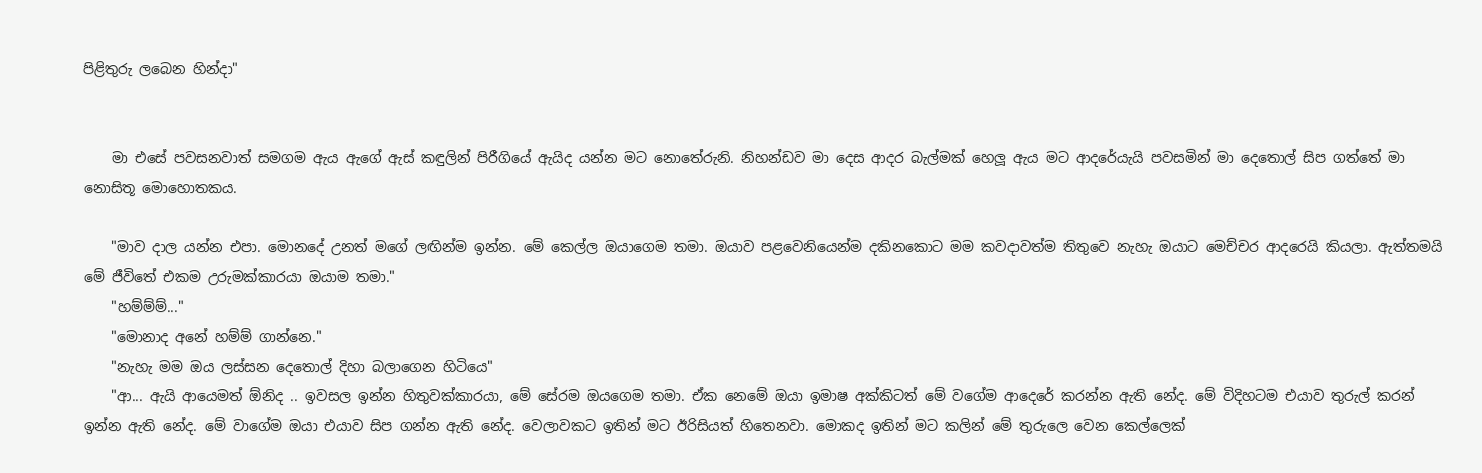පිළිතුරු ලබෙන හින්දා"


    මා එසේ පවසනවාත් සමගම ඇය ඇගේ ඇස් කඳුලින් පිරීගියේ ඇයිද යන්න මට නොතේරුනි. නිහන්ඩව මා දෙස ආදර බැල්මක් හෙලූ ඇය මට ආදරේයැයි පවසමින් මා දෙතොල් සිප ගත්තේ මා නොසිතූ මොහොතකය.

    "මාව දාල යන්න එපා. මොනදේ උනත් මගේ ලඟින්ම ඉන්න. මේ කෙල්ල ඔයාගෙම තමා. ඔයාව පළවෙනියෙන්ම දකිනකොට මම කවදාවත්ම තිතුවෙ නැහැ ඔයාට මෙච්චර ආදරෙයි කියලා. ඇත්තමයි මේ ජීවිතේ එකම උරුමක්කාරයා ඔයාම තමා."
    "හම්ම්ම්..."
    "මොනාද අනේ හම්ම් ගාන්නෙ."
    "නැහැ මම ඔය ලස්සන දෙතොල් දිහා බලාගෙන හිටියෙ"
    "ආ... ඇයි ආයෙමත් ඕනිද .. ඉවසල ඉන්න හිතුවක්කාරයා, මේ සේරම ඔයගෙම තමා. ඒක නෙමේ ඔයා ඉමාෂ අක්කිටත් මේ වගේම ආදෙරේ කරන්න ඇති නේද. මේ විදිහටම එයාව තුරුල් කරන් ඉන්න ඇති නේද. මේ වාගේම ඔයා එයාව සිප ගන්න ඇති නේද. වෙලාවකට ඉතින් මට ඊරිසියත් හිතෙනවා. මොකද ඉතින් මට කලින් මේ තුරුලෙ වෙන කෙල්ලෙක්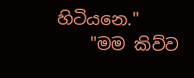හිටියනෙ."
    "මම කිව්ව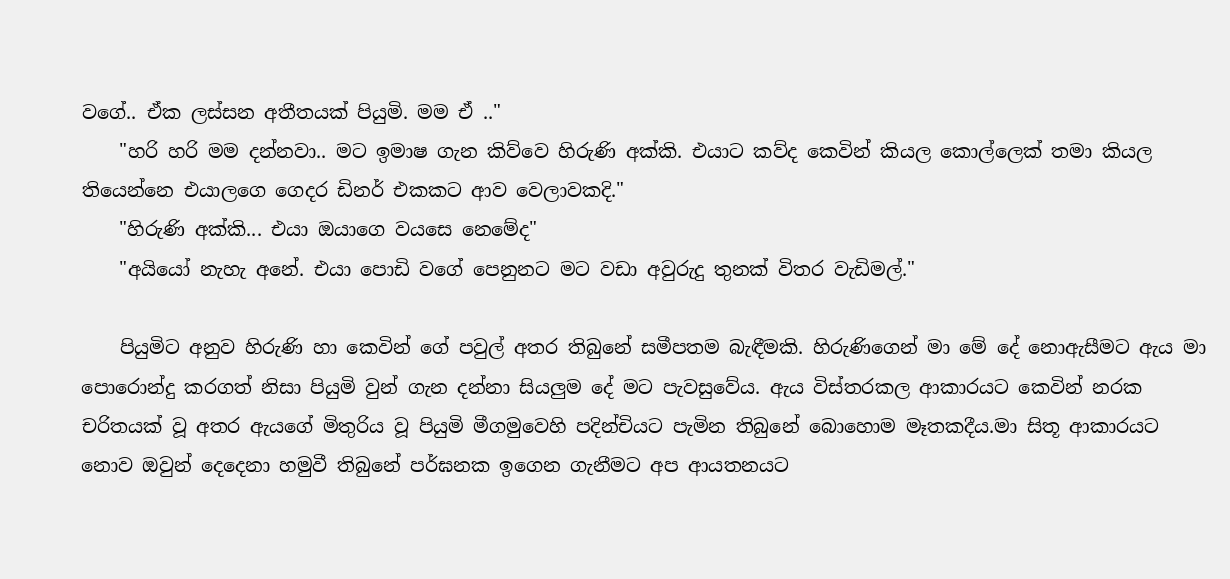වගේ.. ඒක ලස්සන අතීතයක් පියුමි. මම ඒ .."
    "හරි හරි මම දන්නවා.. මට ඉමාෂ ගැන කිව්වෙ හිරුණි අක්කි. එයාට කව්ද කෙවින් කියල කොල්ලෙක් තමා කියල තියෙන්නෙ එයාලගෙ ගෙදර ඩිනර් එකකට ආව වෙලාවකදි."
    "හිරුණි අක්කි... එයා ඔයාගෙ වයසෙ නෙමේද"
    "අයියෝ නැහැ අනේ. එයා පොඩි වගේ පෙනුනට මට වඩා අවුරුදු තුනක් විතර වැඩිමල්."

    පියුමිට අනුව හිරුණි හා කෙවින් ගේ පවුල් අතර තිබුනේ සමීපතම බැඳීමකි. හිරුණිගෙන් මා මේ දේ නොඇසීමට ඇය මා පොරොන්දු කරගත් නිසා පියුමි වුන් ගැන දන්නා සියලුම දේ මට පැවසුවේය. ඇය විස්තරකල ආකාරයට කෙවින් නරක චරිතයක් වූ අතර ඇයගේ මිතුරිය වූ පියුමි මීගමුවෙහි පදින්චියට පැමින තිබුනේ බොහොම මෑතකදීය.මා සිතූ ආකාරයට නොව ඔවුන් දෙදෙනා හමුවී තිබුනේ පර්ඝනක ඉගෙන ගැනීමට අප ආයතනයට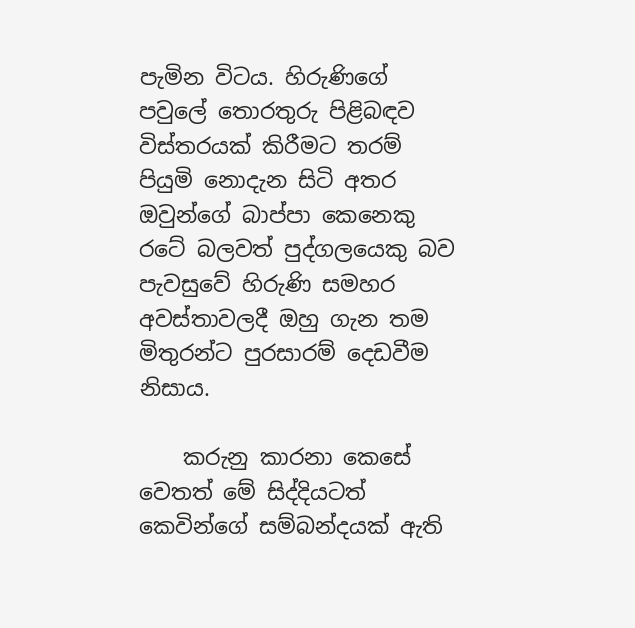පැමින විටය. හිරුණිගේ පවුලේ තොරතුරු පිළිබඳව විස්තරයක් කිරීමට තරම් පියුමි නොදැන සිටි අතර ඔවුන්ගේ බාප්පා කෙනෙකු රටේ බලවත් පුද්ගලයෙකු බව පැවසුවේ හිරුණි සමහර අවස්තාවලදී ඔහු ගැන තම මිතුරන්ට පුරසාරම් දෙඩවීම නිසාය.

    කරුනු කාරනා කෙසේ වෙතත් මේ සිද්දියටත් කෙවින්ගේ සම්බන්දයක් ඇති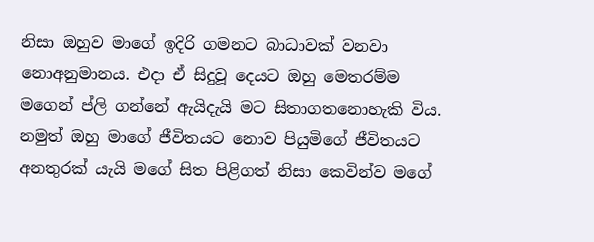නිසා ඔහුව මාගේ ඉදිරි ගමනට බාධාවක් වනවා නොඅනුමානය. එදා ඒ සිදුවූ දෙයට ඔහු මෙතරම්ම මගෙන් ප්ලි ගන්නේ ඇයිදැයි මට සිතාගතනොහැකි විය. නමුත් ඔහු මාගේ ජීවිතයට නොව පියුමිගේ ජීවිතයට අනතුරක් යැයි මගේ සිත පිළිගත් නිසා කෙවින්ව මගේ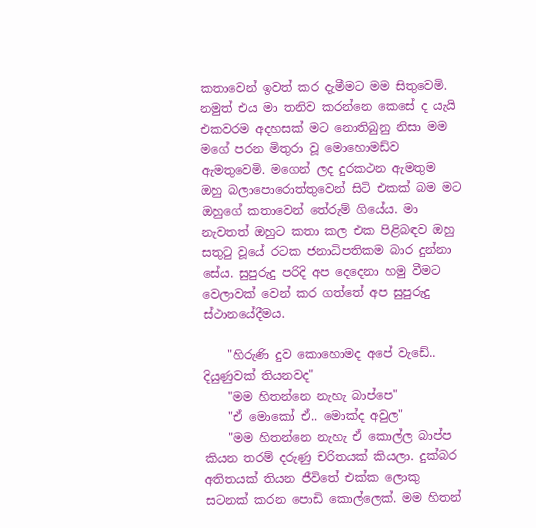කතාවෙන් ඉවත් කර දැමීමට මම සිතුවෙමි. නමුත් එය මා තනිව කරන්නෙ කෙසේ ද යැයි එකවරම අදහසක් මට නොතිබුනු නිසා මම මගේ පරන මිතුරා වූ මොහොමඩ්ව ඇමතුවෙමි. මගෙන් ලද දුරකථන ඇමතුම ඔහු බලාපොරොත්තුවෙන් සිටි එකක් බම මට ඔහුගේ කතාවෙන් තේරුම් ගියේය. මා නැවතත් ඔහුට කතා කල එක පිළිබඳව ඔහු සතුටු වූයේ රටක ජනාධිපතිකම බාර දුන්නා සේය. සුපුරුදු පරිදි අප දෙදෙනා හමු වීමට වෙලාවක් වෙන් කර ගත්තේ අප සුපුරුදු ස්ථානයේදීමය.

    "හිරුණි දුව කොහොමද අපේ වැඩේ.. දියුණුවක් තියනවද"
    "මම හිතන්නෙ නැහැ බාප්පෙ"
    "ඒ මොකෝ ඒ.. මොක්ද අවුල"
    "මම හිතන්නෙ නැහැ ඒ කොල්ල බාප්ප කියන තරම් දරුණු චරිතයක් කියලා. දුක්බර අතිතයක් තියන ජීවිතේ එක්ක ලොකු සටනක් කරන පොඩි කොල්ලෙක්. මම හිතන්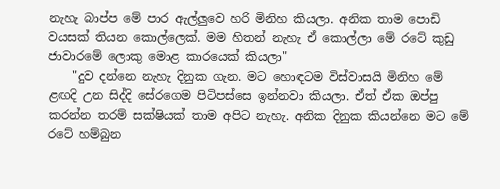නැහැ බාප්ප මේ පාර ඇල්ලුවෙ හරි මිනිහ කියලා. අනික තාම පොඩි වයසක් තියන කොල්ලෙක්. මම හිතන් නැහැ ඒ කොල්ලා මේ රටේ කුඩු ජාවාරමේ ලොකු මොළ කාරයෙක් කියලා"
    "දුව දන්නෙ නැහැ දිනුක ගැන. මට හොඳටම විස්වාසයි මිනිහ මේ ළඟදි උන සිද්දි සේරගෙම පිටිපස්සෙ ඉන්නවා කියලා. ඒත් ඒක ඔප්පු කරන්න තරම් සක්ෂියක් තාම අපිට නැහැ. අනික දිනුක කියන්නෙ මට මේ රටේ හම්බුන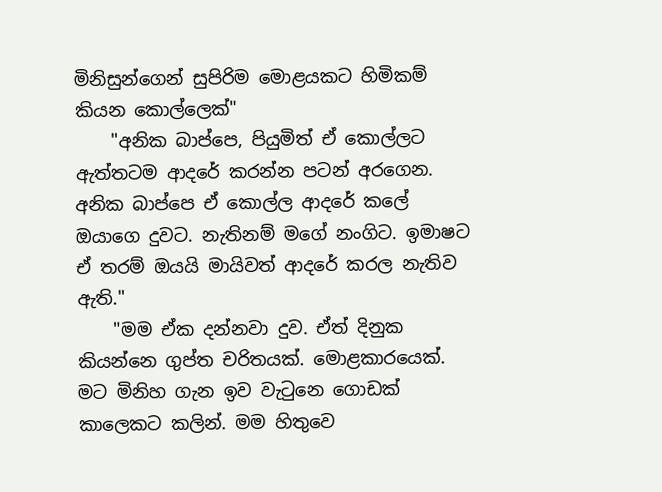මිනිසුන්ගෙන් සුපිරිම මොළයකට හිමිකම් කියන කොල්ලෙක්"
    "අනික බාප්පෙ, පියුමිත් ඒ කොල්ලට ඇත්තටම ආදරේ කරන්න පටන් අරගෙන. අනික බාප්පෙ ඒ කොල්ල ආදරේ කලේ ඔයාගෙ දුවට. නැතිනම් මගේ නංගිට. ඉමාෂට ඒ තරම් ඔයයි මායිවත් ආදරේ කරල නැතිව ඇති."
    "මම ඒක දන්නවා දුව. ඒත් දිනුක කියන්නෙ ගුප්ත චරිතයක්. මොළකාරයෙක්. මට මිනිහ ගැන ඉව වැටුනෙ ගොඩක් කාලෙකට කලින්. මම හිතුවෙ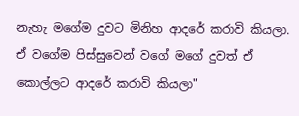නැහැ මගේම දුවට මිනිහ ආදරේ කරාවි කියලා. ඒ වගේම පිස්සුවෙන් වගේ මගේ දුවත් ඒ කොල්ලට ආදරේ කරාවි කියලා"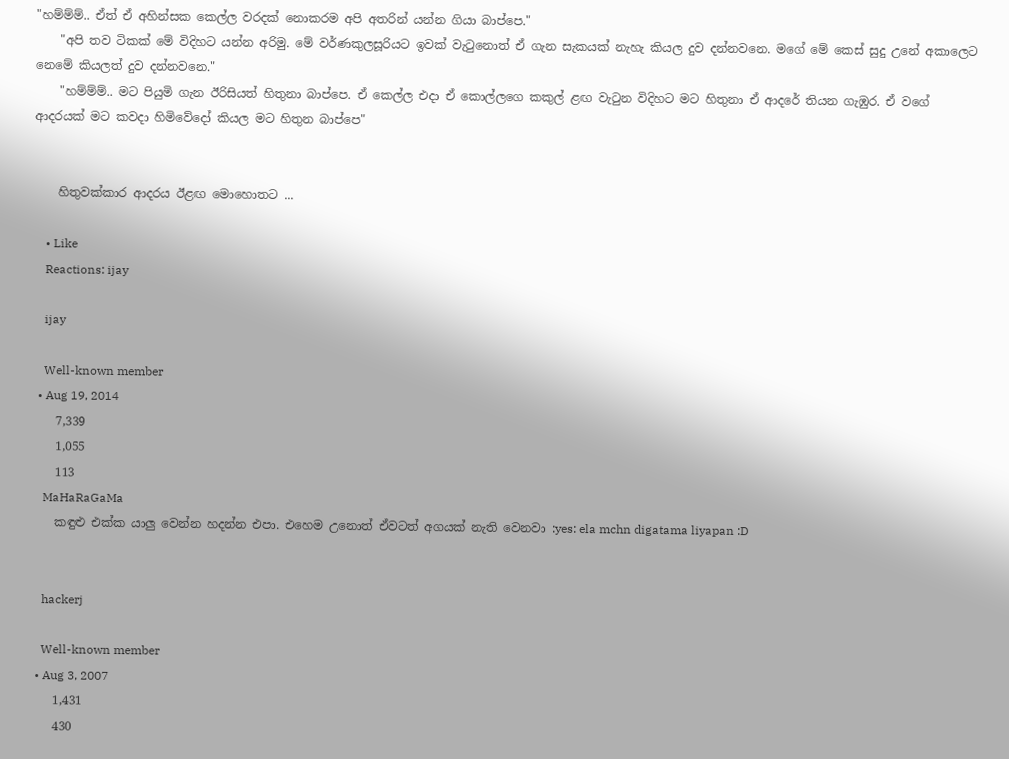"හම්ම්ම්.. ඒත් ඒ අහින්සක කෙල්ල වරදක් නොකරම අපි අතරින් යන්න ගියා බාප්පෙ."
    "අපි තව ටිකක් මේ විදිහට යන්න අරිමු. මේ වර්ණකුලසූරියට ඉවක් වැටුනොත් ඒ ගැන සැකයක් නැහැ කියල දුව දන්නවනෙ. මගේ මේ කෙස් සුදු උනේ අකාලෙට නෙමේ කියලත් දුව දන්නවනෙ."
    "හම්ම්ම්.. මට පියුමි ගැන ඊරිසියත් හිතුනා බාප්පෙ. ඒ කෙල්ල එදා ඒ කොල්ලගෙ කකුල් ළඟ වැටුන විදිහට මට හිතුනා ඒ ආදරේ තියන ගැඹුර. ඒ වගේ ආදරයක් මට කවදා හිමිවේදෝ කියල මට හිතුන බාප්පෙ"


    හිතුවක්කාර ආදරය ඊළඟ මොහොතට ...

    • Like
    Reactions: ijay

    ijay

    Well-known member
  • Aug 19, 2014
    7,339
    1,055
    113
    MaHaRaGaMa
    කඳුළු එක්ක යාලු වෙන්න හදන්න එපා. එහෙම උනොත් ඒවටත් අගයක් නැති වෙනවා :yes: ela mchn digatama liyapan :D


    hackerj

    Well-known member
  • Aug 3, 2007
    1,431
    430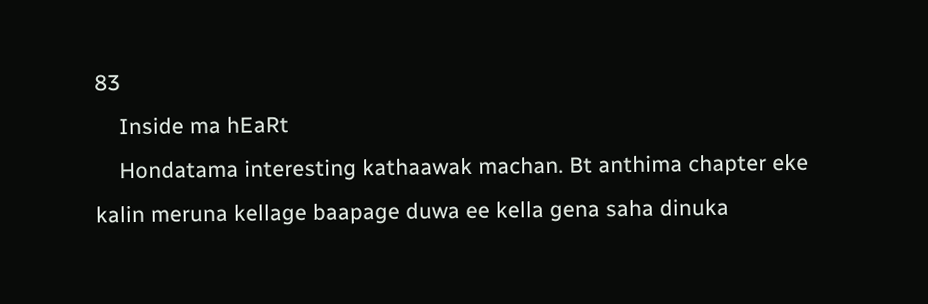83
    Inside ma hEaRt
    Hondatama interesting kathaawak machan. Bt anthima chapter eke kalin meruna kellage baapage duwa ee kella gena saha dinuka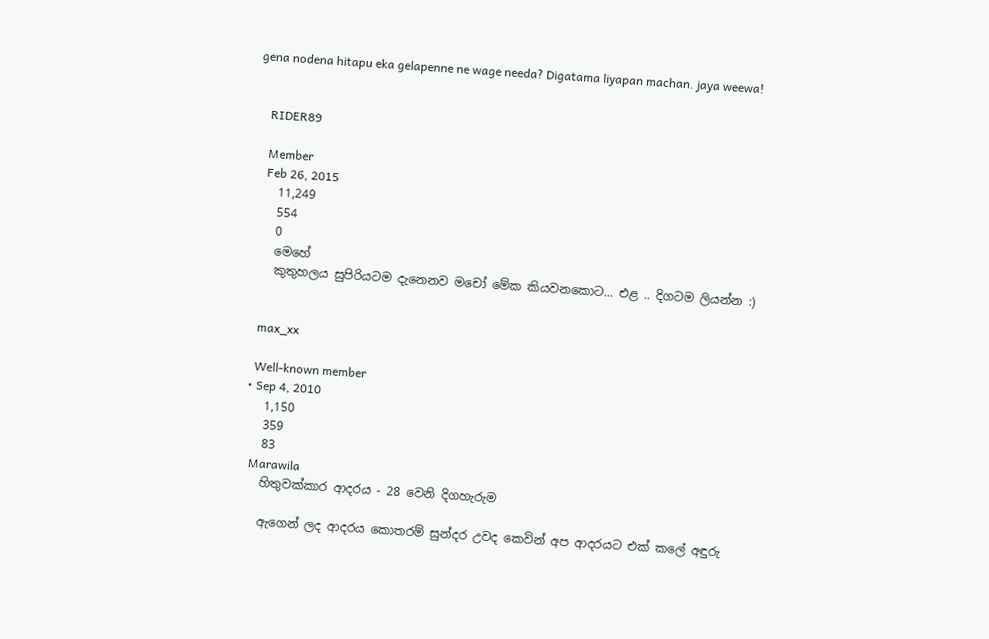gena nodena hitapu eka gelapenne ne wage needa? Digatama liyapan machan. jaya weewa!


    RIDER89

    Member
    Feb 26, 2015
    11,249
    554
    0
    මෙහේ
    කුතුහලය සුපිරියටම දැනෙනව මචෝ මේක කියවනකොට... එළ .. දිගටම ලියන්න :)


    max_xx

    Well-known member
  • Sep 4, 2010
    1,150
    359
    83
    Marawila
    හිතුවක්කාර ආදරය - 28 වෙනි දිගහැරුම

    ඇගෙන් ලද ආදරය කොතරම් සුන්දර උවද කෙවින් අප ආදරයට එක් කලේ අඳුරු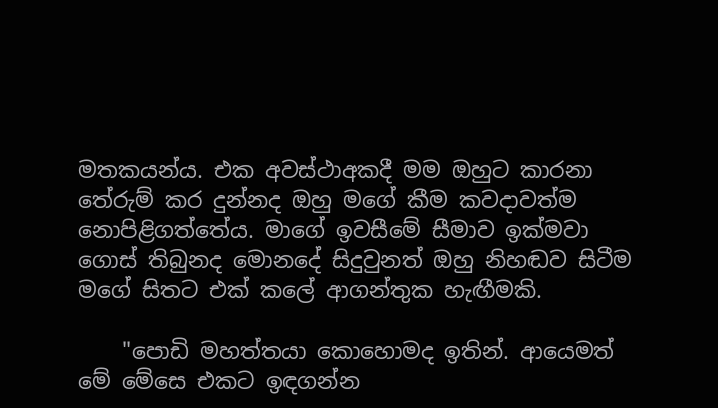මතකයන්ය. එක අවස්ථාඅකදී මම ඔහුට කාරනා තේරුම් කර දුන්නද ඔහු මගේ කීම කවදාවත්ම නොපිළිගත්තේය. මාගේ ඉවසීමේ සීමාව ඉක්මවා ගොස් තිබුනද මොනදේ සිදුවුනත් ඔහු නිහඬව සිටීම මගේ සිතට එක් කලේ ආගන්තුක හැඟීමකි.

    "පොඩි මහත්තයා කොහොමද ඉතින්. ආයෙමත් මේ මේසෙ එකට ඉඳගන්න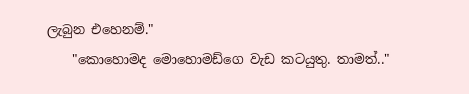ලැබුන එහෙනම්."
    "කොහොමද මොහොමඩ්ගෙ වැඩ කටයුතු. තාමත්.."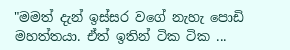"මමත් දැන් ඉස්සර වගේ නැහැ පොඩි මහත්තයා. ඒත් ඉතින් ටික ටික ...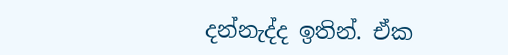දන්නැද්ද ඉතින්. ඒක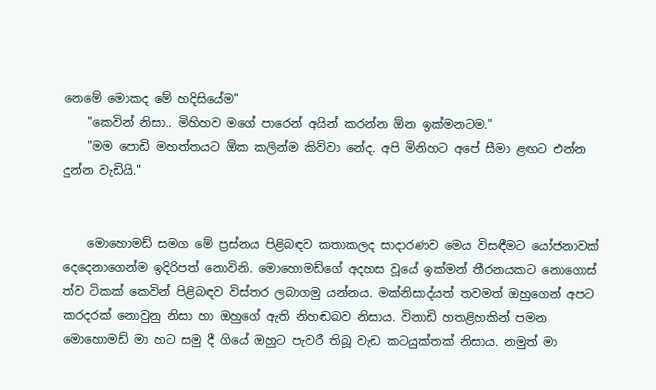නෙමේ මොකද මේ හදිසියේම"
    "කෙවින් නිසා.. මිහිහව මගේ පාරෙන් අයින් කරන්න ඕන ඉක්මනටම."
    "මම පොඩි මහත්තයට ඕක කලින්ම කිව්වා නේද. අපි මිනිහට අපේ සීමා ළඟට එන්න දුන්න වැඩියි."


    මොහොමඩ් සමග මේ ප්‍රස්නය පිළිබඳව කතාකලද සාදාරණව මෙය විසඳීමට යෝජනාවක් දෙදෙනාගෙන්ම ඉදිරිපත් නොවිනි. මොහොමඩ්ගේ අදහස වූයේ ඉක්මන් තීරනයකට නොගොස් ත්ව ටිකක් කෙවින් පිළිබඳව විස්තර ලබාගමු යන්නය. මක්නිසාද්යත් තවමත් ඔහුගෙන් අපට කරදරක් නොවුනු නිසා හා ඔහුගේ ඇති නිහඬබව නිසාය. විනාඩි හතළිහකින් පමන මොහොමඩ් මා හට සමු දී ගියේ ඔහුට පැවරී තිබූ වැඩ කටයුක්තක් නිසාය. නමුත් මා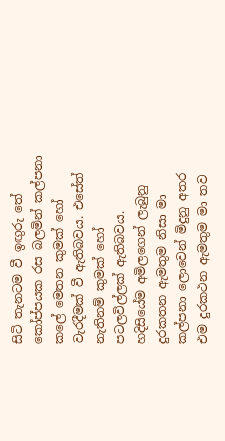සිටි තැනටම වී ඉඟුරු තේ කෝප්පයක රස බලමින් කල්පනා කලේ මෙතන කුමක් හෝ වැරදීමක් වී ඇතිබවය. එසේත් නැතිනම් කුමක් හෝ පටලවිල්ලක් ඇතිබවය. හදිසියේම අමිලගෙන් ලැබුනු දුරකතන ඇමතුම නිසා මා කල්පනා ලොවෙන් මිදුනු අතර එම දුරකථන ඇමතුම මා තව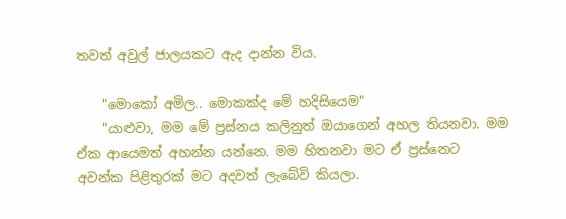තවත් අවුල් ජාලයකට ඇද දාන්න විය.

    "මොකෝ අමිල.. මොකක්ද මේ හදිසියෙම"
    "යාළුවා, මම මේ ප්‍රස්නය කලිනුත් ඔයාගෙන් අහල තියනවා. මම ඒක ආයෙමත් අහන්න යන්නෙ. මම හිතනවා මට ඒ ප්‍රස්නෙට අවන්ක පිළිතුරක් මට අදවත් ලැබේවි කියලා.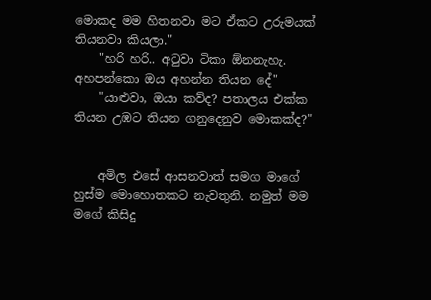මොකද මම හිතනවා මට ඒකට උරුමයක් තියනවා කියලා."
    "හරි හරි.. අටුවා ටිකා ඕනනැහැ. අහපන්කො ඔය අහන්න තියන දේ"
    "යාළුවා, ඔයා කව්ද? පතාලය එක්ක තියන උඹට තියන ගනුදෙනුව මොකක්ද?"


    අමිල එසේ ආසනවාත් සමග මාගේ හුස්ම මොහොතකට නැවතුනි. නමුත් මම මගේ කිසිදු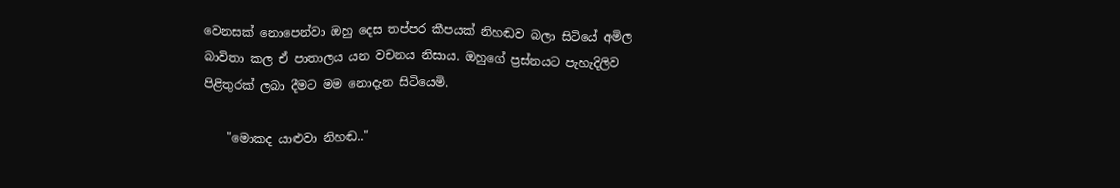වෙනසක් නොපෙන්වා ඔහු දෙස තප්පර කීපයක් නිහඬව බලා සිටියේ අමිල බාවිතා කල ඒ පාතාලය යන වචනය නිසාය. ඔහුගේ ප්‍රස්නයට පැහැදිලිව පිළිතුරක් ලබා දීමට මම නොදැන සිටියෙමි.

    "මොකද යාළුවා නිහඬ.."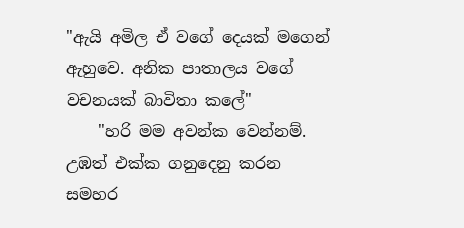"ඇයි අමිල ඒ වගේ දෙයක් මගෙන් ඇහුවෙ. අනික පාතාලය වගේ වචනයක් බාවිතා කලේ"
    "හරි මම අවන්ක වෙන්නම්. උඹත් එක්ක ගනුදෙනු කරන සමහර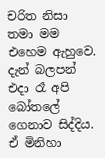චරිත නිසා තමා මම එහෙම ඇහුවෙ. දැන් බලපන් එදා රෑ අපි බෝතලේ ගෙනාව සිද්දිය. ඒ මිනිහා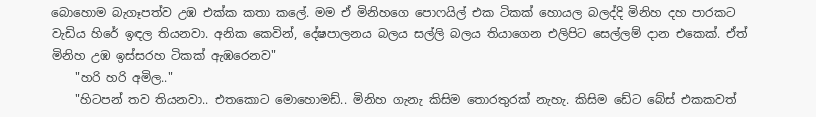බොහොම බැගෑපත්ව උඹ එක්ක කතා කලේ. මම ඒ මිනිහගෙ පොෆයිල් එක ටිකක් හොයල බලද්දි මිනිහ දහ පාරකට වැඩිය හිරේ ඉඳල තියනවා. අනික කෙවින්, දේෂපාලනය බලය සල්ලි බලය තියාගෙන එලිපිට සෙල්ලම් දාන එකෙක්. ඒත් මිනිහ උඹ ඉස්සරහ ටිකක් ඇඹරෙනව"
    "හරි හරි අමිල.."
    "හිටපන් තව තියනවා.. එතකොට මොහොමඩ්.. මිනිහ ගැනැ කිසිම තොරතුරක් නැහැ. කිසිම ඩේට බේස් එකකවත්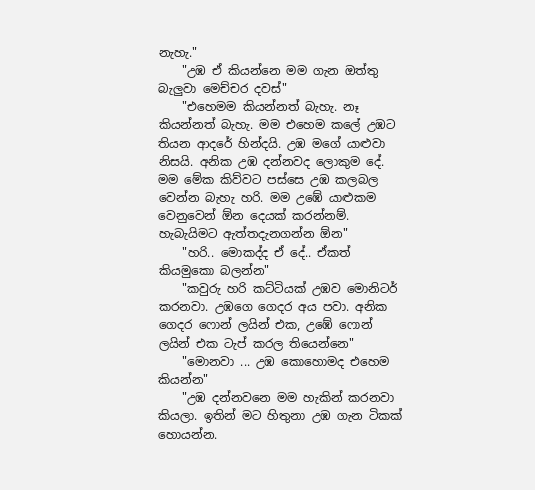නැහැ."
    "උඹ ඒ කියන්නෙ මම ගැන ඔත්තු බැලුවා මෙච්චර දවස්"
    "එහෙමම කියන්නත් බැහැ. නෑ කියන්නත් බැහැ. මම එහෙම කලේ උඹට තියන ආදරේ හින්දයි. උඹ මගේ යාළුවා නිසයි. අනික උඹ දන්නවද ලොකුම දේ. මම මේක කිව්වට පස්සෙ උඹ කලබල වෙන්න බැහැ හරි. මම උඹේ යාළුකම වෙනුවෙන් ඕන දෙයක් කරන්නම්. හැබැයිමට ඇත්තදැනගන්න ඕන"
    "හරි.. මොකද්ද ඒ දේ.. ඒකත් කියමුකො බලන්න"
    "කවුරු හරි කට්ටියක් උඹව මොනිටර් කරනවා. උඹගෙ ගෙදර අය පවා. අනික ගෙදර ෆොන් ලයින් එක, උඹේ ෆොන් ලයින් එක ටැප් කරල තියෙන්නෙ"
    "මොනවා ... උඹ කොහොමද එහෙම කියන්න"
    "උඹ දන්නවනෙ මම හැකින් කරනවා කියලා. ඉතින් මට හිතුනා උඹ ගැන ටිකක් හොයන්න.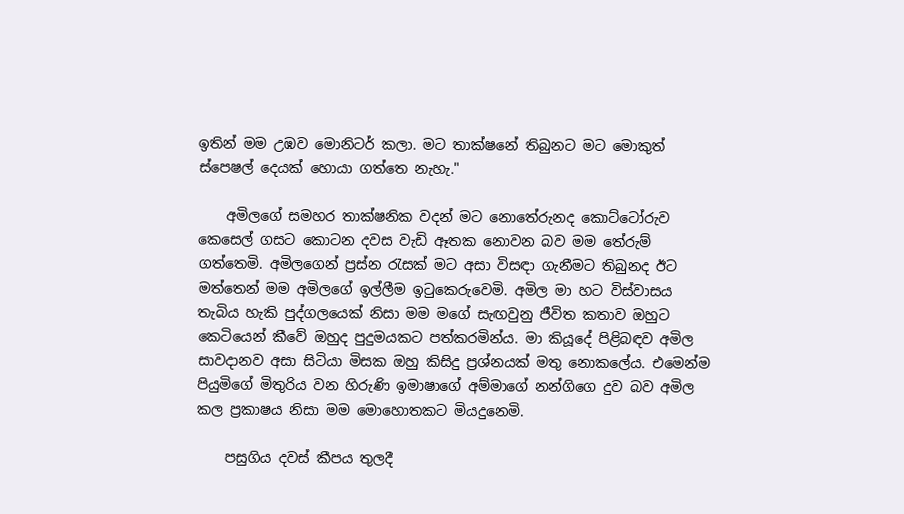ඉතින් මම උඹව මොනිටර් කලා. මට තාක්ෂනේ තිබුනට මට මොකුත් ස්පෙෂල් දෙයක් හොයා ගත්තෙ නැහැ."

    අමිලගේ සමහර තාක්ෂනික වදන් මට නොතේරුනද කොට්ටෝරුව කෙසෙල් ගසට කොටන දවස වැඩි ඈතක නොවන බව මම තේරුම් ගත්තෙමි. අමිලගෙන් ප්‍රස්න රැසක් මට අසා විසඳා ගැනීමට තිබුනද ඊට මත්තෙන් මම අමිලගේ ඉල්ලීම ඉටුකෙරුවෙමි. අමිල මා හට විස්වාසය තැබිය හැකි පුද්ගලයෙක් නිසා මම මගේ සැඟවුනු ජීවිත කතාව ඔහුට කෙටියෙන් කීවේ ඔහුද පුදුමයකට පත්කරමින්ය. මා කියූදේ පිළිබඳව අමිල සාවදානව අසා සිටියා මිසක ඔහු කිසිදු ප්‍රශ්නයක් මතු නොකලේය. එමෙන්ම පියුමිගේ මිතුරිය වන හිරුණි ඉමාෂාගේ අම්මාගේ නන්ගිගෙ දුව බව අමිල කල ප්‍රකාෂය නිසා මම මොහොතකට මියදුනෙමි.

    පසුගිය දවස් කීපය තුලදී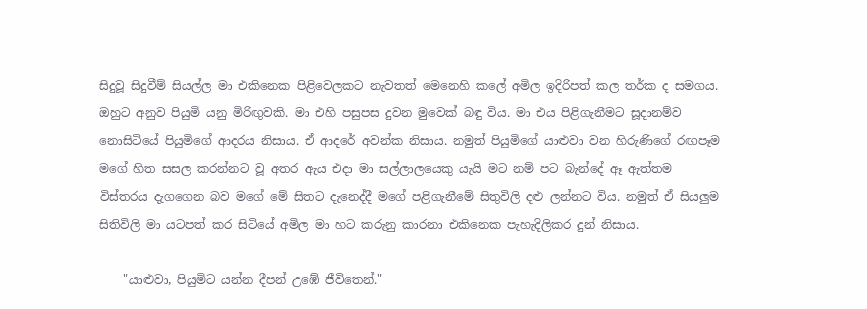සිදුවූ සිදුවීම් සියල්ල මා එකිනෙක පිළිවෙලකට නැවතත් මෙනෙහි කලේ අමිල ඉදිරිපත් කල තර්ක ද සමගය. ඔහුට අනුව පියුමි යනු මිරිඟුවකි. මා එහි පසුපස දුවන මුවෙක් බඳු විය. මා එය පිළිගැනීමට සූදානම්ව නොසිටියේ පියුමිගේ ආදරය නිසාය. ඒ ආදරේ අවන්ක නිසාය. නමුත් පියුමිගේ යාළුවා වන හිරුණිගේ රඟපෑම මගේ හිත සසල කරන්නට වූ අතර ඇය එදා මා සල්ලාලයෙකු යැයි මට නම් පට බැන්දේ ඈ ඇත්තම විස්තරය දැගගෙන බව මගේ මේ සිතට දැනෙද්දී මගේ පළිගැනීමේ සිතුවිලි දළු ලන්නට විය. නමුත් ඒ සියලුම සිතිවිලි මා යටපත් කර සිටියේ අමිල මා හට කරුනු කාරනා එකිනෙක පැහැදිලිකර දුන් නිසාය.

    "යාළුවා, පියුමිට යන්න දීපන් උඹේ ජීවිතෙන්."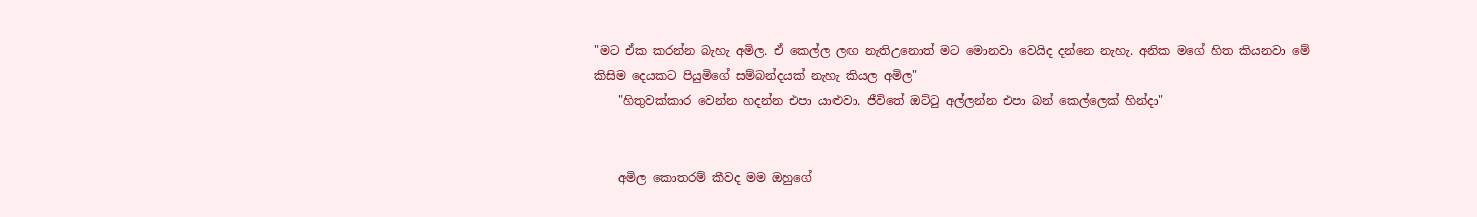"මට ඒක කරන්න බැහැ අමිල. ඒ කෙල්ල ලඟ නැතිඋනොත් මට මොනවා වෙයිද දන්නෙ නැහැ. අනික මගේ හිත කියනවා මේ කිසිම දෙයකට පියුමිගේ සම්බන්දයක් නැහැ කියල අමිල"
    "හිතුවක්කාර වෙන්න හදන්න එපා යාළුවා. ජීවිතේ ඔට්ටු අල්ලන්න එපා බන් කෙල්ලෙක් හින්දා"


    අමිල කොතරම් කීවද මම ඔහුගේ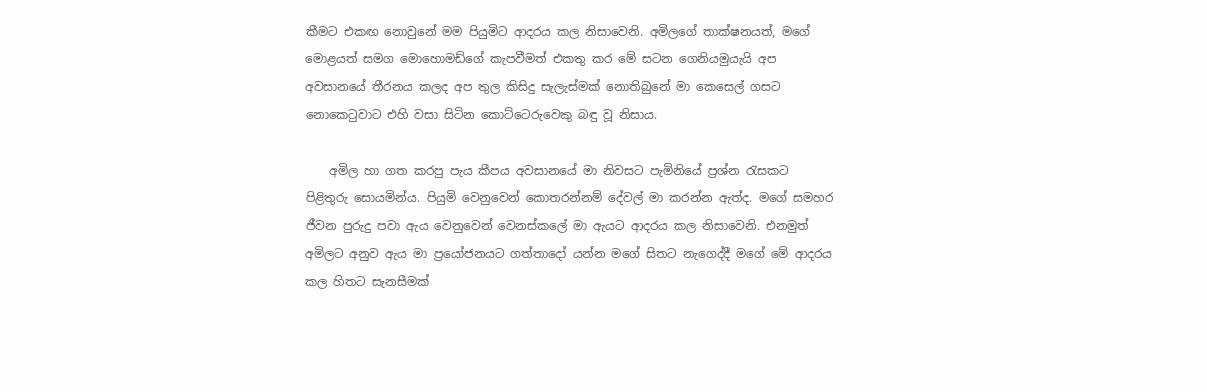කීමට එකඟ නොවුනේ මම පියුමිට ආදරය කල නිසාවෙනි. අමිලගේ තාක්ෂනයත්, මගේ මොළයත් සමග මොහොමඩ්ගේ කැපවීමත් එකතු කර මේ සටන ගෙනියමුයැයි අප අවසානයේ තීරනය කලද අප තුල කිසිදු සැලැස්මක් නොතිබුනේ මා කෙසෙල් ගසට නොකෙටුවාට එහි වසා සිටින කොට්ටෙරුවෙකු බඳු වූ නිසාය.

    අමිල හා ගත කරපු පැය කීපය අවසානයේ මා නිවසට පැමිනියේ ප්‍රශ්න රැසකට පිළිතුරු සොයමින්ය. පියුමි වෙනුවෙන් කොතරන්නම් දේවල් මා කරන්න ඇත්ද. මගේ සමහර ජීවන පුරුදු පවා ඇය වෙනුවෙන් වෙනස්කලේ මා ඇයට ආදරය කල නිසාවෙනි. එනමුත් අමිලට අනුව ඇය මා ප්‍රයෝජනයට ගත්තාදෝ යන්න මගේ සිතට නැගෙද්දී මගේ මේ ආදරය කල හිතට සැනසීමක්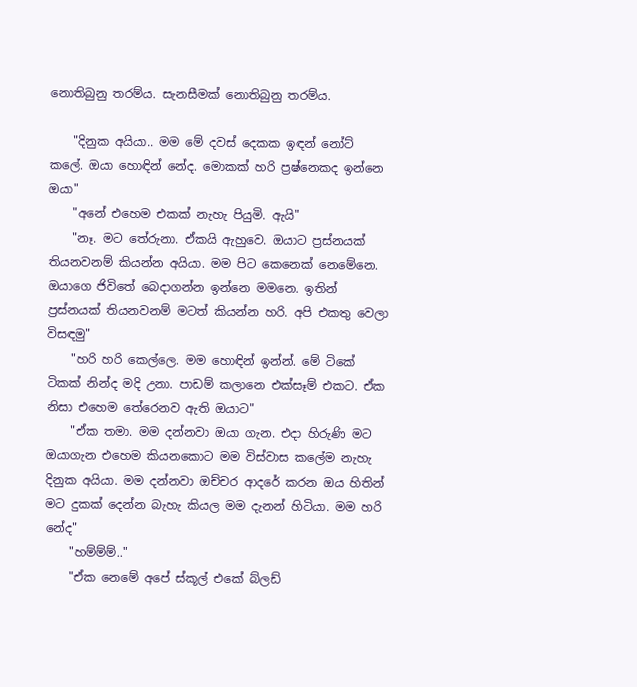නොතිබුනු තරම්ය. සැනසීමක් නොතිබුනු තරම්ය.

    "දිනුක අයියා.. මම මේ දවස් දෙකක ඉඳන් නෝට් කලේ. ඔයා හොඳින් නේද. මොකක් හරි ප්‍රෂ්නෙකද ඉන්නෙ ඔයා"
    "අනේ එහෙම එකක් නැහැ පියුමි. ඇයි"
    "නෑ. මට තේරුනා. ඒකයි ඇහුවෙ. ඔයාට ප්‍රස්නයක් තියනවනම් කියන්න අයියා. මම පිට කෙනෙක් නෙමේනෙ. ඔයාගෙ ජිවිතේ බෙදාගන්න ඉන්නෙ මමනෙ. ඉතින් ප්‍රස්නයක් තියනවනම් මටත් කියන්න හරි. අපි එකතු වෙලා විසඳමු"
    "හරි හරි කෙල්ලෙ. මම හොඳින් ඉන්න්. මේ ටිකේ ටිකක් නින්ද මදි උනා. පාඩම් කලානෙ එක්සෑම් එකට. ඒක නිසා එහෙම තේරෙනව ඇති ඔයාට"
    "ඒක තමා. මම දන්නවා ඔයා ගැන. එදා හිරුණි මට ඔයාගැන එහෙම කියනකොට මම විස්වාස කලේම නැහැ දිනුක අයියා. මම දන්නවා ඔච්චර ආදරේ කරන ඔය හිතින් මට දුකක් දෙන්න බැහැ කියල මම දැනන් හිටියා. මම හරි නේද"
    "හම්ම්ම්.."
    "ඒක නෙමේ අපේ ස්කූල් එකේ බ්ලඩ්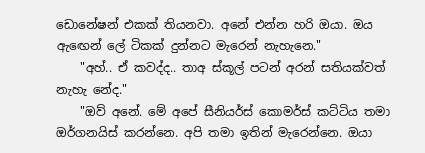ඩොනේෂන් එකක් තියනවා. අනේ එන්න හරි ඔයා. ඔය ඇඟෙන් ලේ ටිකක් දුන්නට මැරෙන් නැහැනෙ."
    "අහ්.. ඒ කවද්ද.. තාඅ ස්කූල් පටන් අරන් සතියක්වත් නැහැ නේද."
    "ඔව් අනේ. මේ අපේ සීනියර්ස් කොමර්ස් කට්ටිය තමා ඔර්ගනයිස් කරන්නෙ. අපි තමා ඉතින් මැරෙන්නෙ. ඔයා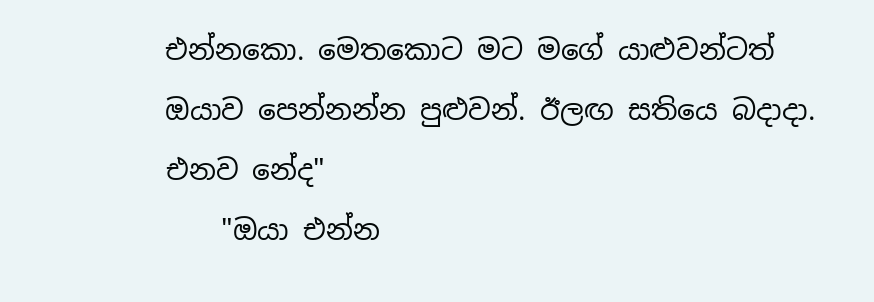එන්නකො. මෙතකොට මට මගේ යාළුවන්ටත් ඔයාව පෙන්නන්න පුළුවන්. ඊලඟ සතියෙ බදාදා. එනව නේද"
    "ඔයා එන්න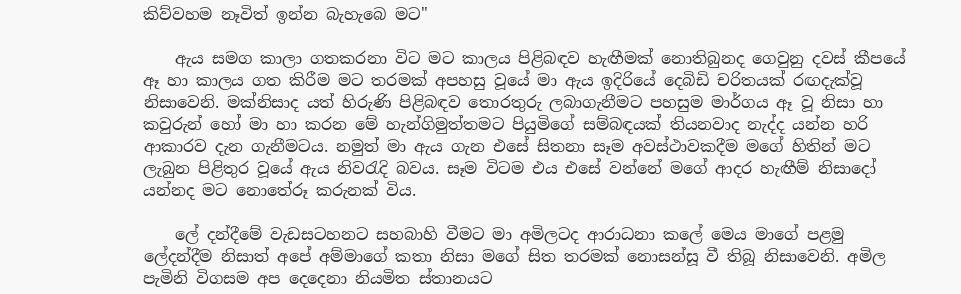කිව්වහම නෑවිත් ඉන්න බැහැබෙ මට"

    ඇය සමග කාලා ගතකරනා විට මට කාලය පිළිබඳව හැඟීමක් නොතිබුනද ගෙවුනු දවස් කීපයේ ඈ හා කාලය ගත කිරීම මට තරමක් අපහසු වූයේ මා ඇය ඉදිරියේ දෙබිඩි චරිතයක් රඟදැක්වූ නිසාවෙනි. මක්නිසාද යත් හිරුණි පිළිබඳව තොරතුරු ලබාගැනීමට පහසුම මාර්ගය ඈ වූ නිසා හා කවුරුන් හෝ මා හා කරන මේ හැන්ගිමුත්තමට පියුමිගේ සම්බඳයක් තියනවාද නැද්ද යන්න හරි ආකාරව දැන ගැනීමටය. නමුත් මා ඇය ගැන එසේ සිතනා සෑම අවස්ථාවකදීම මගේ හිතින් මට ලැබුන පිළිතුර වූයේ ඇය නිවරැදි බවය. සෑම විටම එය එසේ වන්නේ මගේ ආදර හැඟීම් නිසාදෝ යන්නද මට නොතේරූ කරුනක් විය.

    ලේ දන්දීමේ වැඩසටහනට සහබාහි වීමට මා අමිලටද ආරාධනා කලේ මෙය මාගේ පළමු ලේදන්දීම නිසාත් අපේ අම්මාගේ කතා නිසා මගේ සිත තරමක් නොසන්සූ වී තිබූ නිසාවෙනි. අමිල පැමිනි විගසම අප දෙදෙනා නියමිත ස්තානයට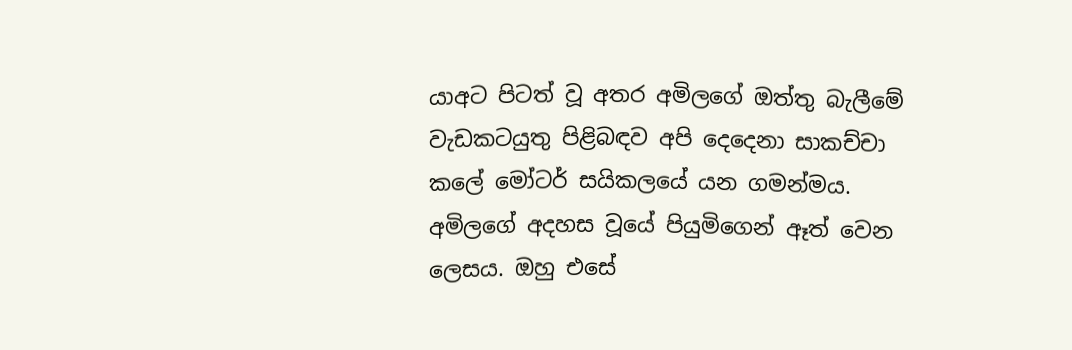යාඅට පිටත් වූ අතර අමිලගේ ඔත්තු බැලීමේ වැඩකටයුතු පිළිබඳව අපි දෙදෙනා සාකච්චා කලේ මෝටර් සයිකලයේ යන ගමන්මය. අමිලගේ අදහස වූයේ පියුමිගෙන් ඈත් වෙන ලෙසය. ඔහු එසේ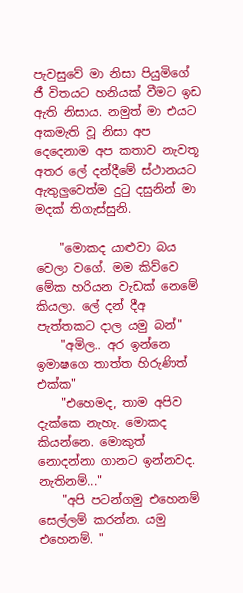පැවසුවේ මා නිසා පියුමිගේ ජී විතයට හනියක් වීමට ඉඩ ඇති නිසාය. නමුත් මා එයට අකමැති වූ නිසා අප දෙදෙනාම අප කතාව නැවතූ අතර ලේ දන්දීමේ ස්ථානයට ඇතුලුවෙත්ම දුටු දසුනින් මා මදක් තිගැස්සුනි.

    "මොකද යාළුවා බය වෙලා වගේ. මම කිව්වෙ මේක හරියන වැඩක් නෙමේ කියලා. ලේ දන් දීඅ පැත්තකට දාල යමු බන්"
    "අමිල.. අර ඉන්නෙ ඉමාෂගෙ තාත්ත හිරුණිත් එක්ක"
    "එහෙමද, තාම අපිව දැක්කෙ නැහැ. මොකද කියන්නෙ. මොකුත් නොදන්නා ගානට ඉන්නවද. නැතිනම්..."
    "අපි පටන්ගමු එහෙනම් සෙල්ලම් කරන්න. යමු එහෙනම්. "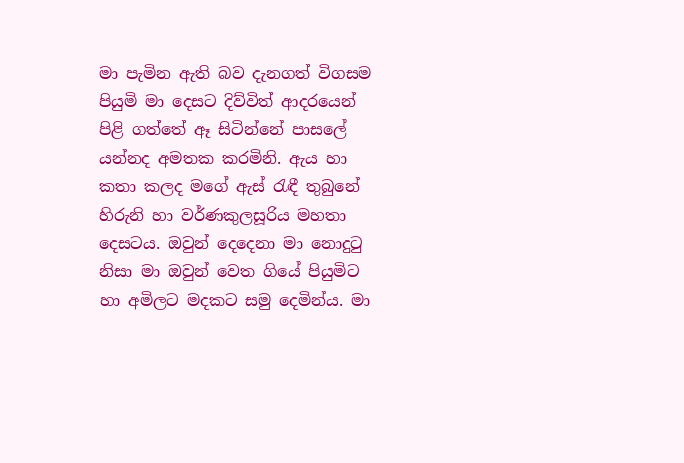මා පැමින ඇති බව දැනගත් විගසම පියුමි මා දෙසට දිව්විත් ආදරයෙන් පිළි ගත්තේ ඈ සිටින්නේ පාසලේ යන්නද අමතක කරමිනි. ඇය හා කතා කලද මගේ ඇස් රැඳී තුබුනේ හිරුනි හා වර්ණකුලසූරිය මහතා දෙසටය. ඔවුන් දෙදෙනා මා නොදුටු නිසා මා ඔවුන් වෙත ගියේ පියුමිට හා අමිලට මදකට සමු දෙමින්ය. මා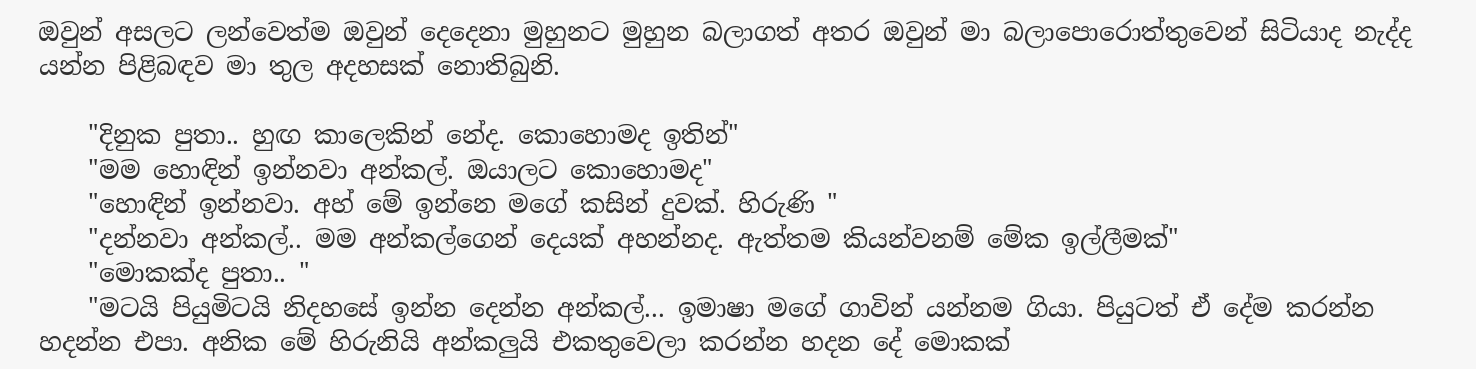ඔවුන් අසලට ලන්වෙත්ම ඔවුන් දෙදෙනා මුහුනට මුහුන බලාගත් අතර ඔවුන් මා බලාපොරොත්තුවෙන් සිටියාද නැද්ද යන්න පිළිබඳව මා තුල අදහසක් නොතිබුනි.

    "දිනුක පුතා.. හුඟ කාලෙකින් නේද. කොහොමද ඉතින්"
    "මම හොඳින් ඉන්නවා අන්කල්. ඔයාලට කොහොමද"
    "හොඳින් ඉන්නවා. අහ් මේ ඉන්නෙ මගේ කසින් දුවක්. හිරුණි "
    "දන්නවා අන්කල්.. මම අන්කල්ගෙන් දෙයක් අහන්නද. ඇත්තම කියන්වනම් මේක ඉල්ලීමක්"
    "මොකක්ද පුතා.. "
    "මටයි පියුමිටයි නිදහසේ ඉන්න දෙන්න අන්කල්... ඉමාෂා මගේ ගාවින් යන්නම ගියා. පියුටත් ඒ දේම කරන්න හදන්න එපා. අනික මේ හිරුනියි අන්කලුයි එකතුවෙලා කරන්න හදන දේ මොකක්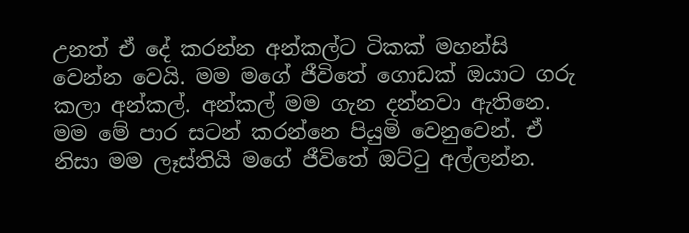උනත් ඒ දේ කරන්න අන්කල්ට ටිකක් මහන්සි වෙන්න වෙයි. මම මගේ ජීවිතේ ගොඩක් ඔයාට ගරු කලා අන්කල්. අන්කල් මම ගැන දන්නවා ඇතිනෙ. මම මේ පාර සටන් කරන්නෙ පියුමි වෙනුවෙන්. ඒ නිසා මම ලෑස්තියි මගේ ජීවිතේ ඔට්ටු අල්ලන්න.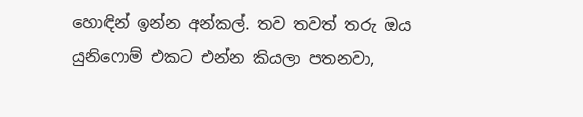හොඳින් ඉන්න අන්කල්. තව තවත් තරු ඔය යුනිෆොම් එකට එන්න කියලා පතනවා,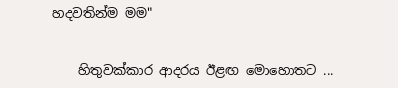හදවතින්ම මම"


    හිතුවක්කාර ආදරය ඊළඟ මොහොතට ...